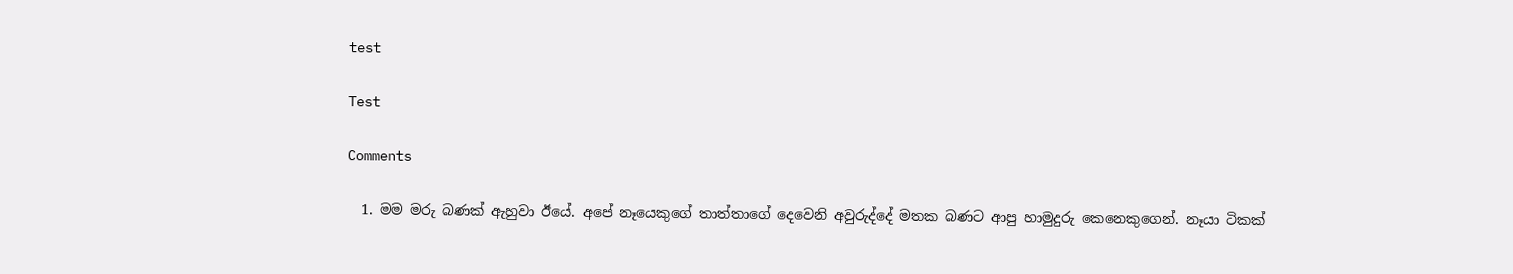test

Test

Comments

  1. මම මරු බණක් ඇහුවා ඊයේ. අපේ නෑයෙකුගේ තාත්තාගේ දෙවෙනි අවුරුද්දේ මතක බණට ආපු හාමුදුරු කෙනෙකුගෙන්. නෑයා ටිකක්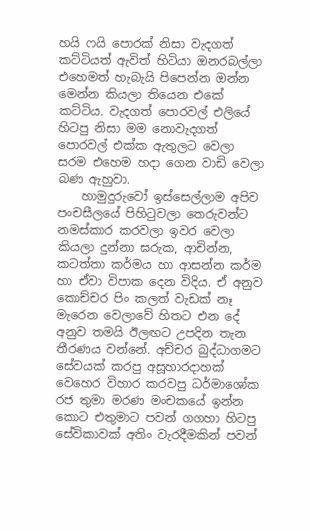හයි ෆයි පොරක් නිසා වැදගත් කට්ටියත් ඇවිත් හිටියා ඔනරබල්ලා එහෙමත් හැබැයි පිපෙන්න ඔන්න මෙන්න කියලා තියෙන එකේ කට්ටිය. වැදගත් පොරවල් එලියේ හිටපු නිසා මම නොවැදගත් පොරවල් එක්ක ඇතුලට වෙලා සරම එහෙම හදා ගෙන වාඩි වෙලා බණ ඇහුවා.
    හාමුදුරුවෝ ඉස්සෙල්ලාම අපිව පංචසීලයේ පිහිටුවලා තෙරුවන්ට නමස්කාර කරවලා ඉවර වෙලා කියලා දුන්නා ඝරුක, ආචින්න, කටත්තා කර්මය හා ආසන්න කර්ම හා ඒවා විපාක දෙන විදිය. ඒ අනුව කොච්චර පිං කලත් වැඩක් නෑ මැරෙන වෙලාවේ හිතට එන දේ අනුව තමයි ඊලඟට උපදින තැන තීරණය වන්නේ. අච්චර බුද්ධාගමට සේවයක් කරපු අසූහාරදාහක් වෙහෙර විහාර කරවපු ධර්මාශෝක රජ තුමා මරණ මංචකයේ ඉන්න කොට එතුමාට පවන් ගගහා හිටපු සේවිකාවක් අතිං වැරදීමකින් පවන්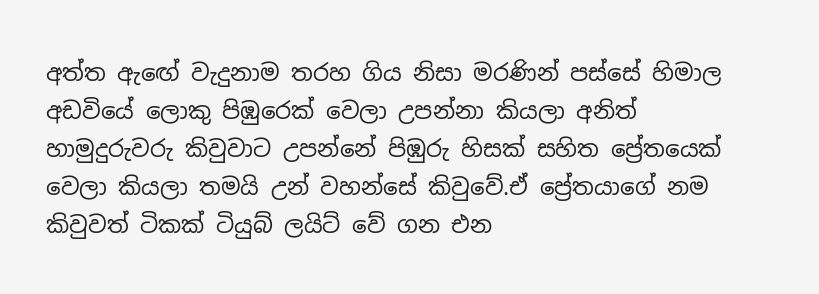අත්ත ඇඟේ වැදුනාම තරහ ගිය නිසා මරණින් පස්සේ හිමාල අඩවියේ ලොකු පිඹුරෙක් වෙලා උපන්නා කියලා අනිත් හාමුදුරුවරු කිවුවාට උපන්නේ පිඹුරු හිසක් සහිත ප්‍රේතයෙක් වෙලා කියලා තමයි උන් වහන්සේ කිවුවේ.ඒ ප්‍රේතයාගේ නම කිවුවත් ටිකක් ටියුබ් ලයිට් වේ ගන එන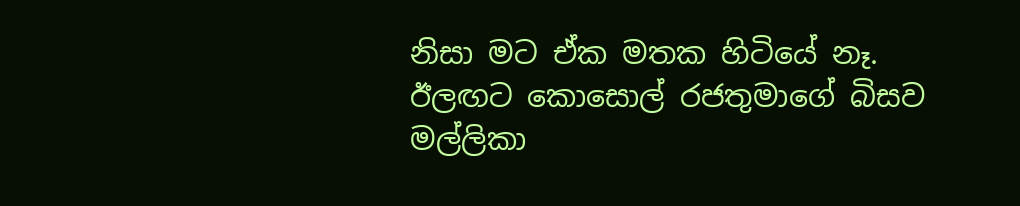නිසා මට ඒක මතක හිටියේ නෑ. ඊලඟට කොසොල් රජතුමාගේ බිසව මල්ලිකා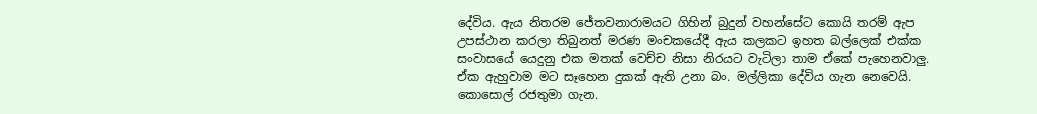දේවිය. ඇය නිතරම ජේතවනාරාමයට ගිහින් බුදුන් වහන්සේට කොයි තරම් ඇප උපස්ථාන කරලා තිබුනත් මරණ මංචකයේදී ඇය කලකට ඉහත බල්ලෙක් එක්ක සංවාසයේ යෙදුනු එක මතක් වෙච්ච නිසා නිරයට වැටිලා තාම ඒකේ පැහෙනවාලු. ඒක ඇහුවාම මට සෑහෙන දුකක් ඇති උනා බං. මල්ලිකා දේවිය ගැන නෙවෙයි. කොසොල් රජතුමා ගැන.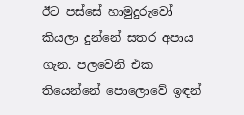ඊට පස්සේ හාමුදුරුවෝ කියලා දුන්නේ සතර අපාය ගැන. පලවෙනි එක තියෙන්නේ පොලොවේ ඉඳන්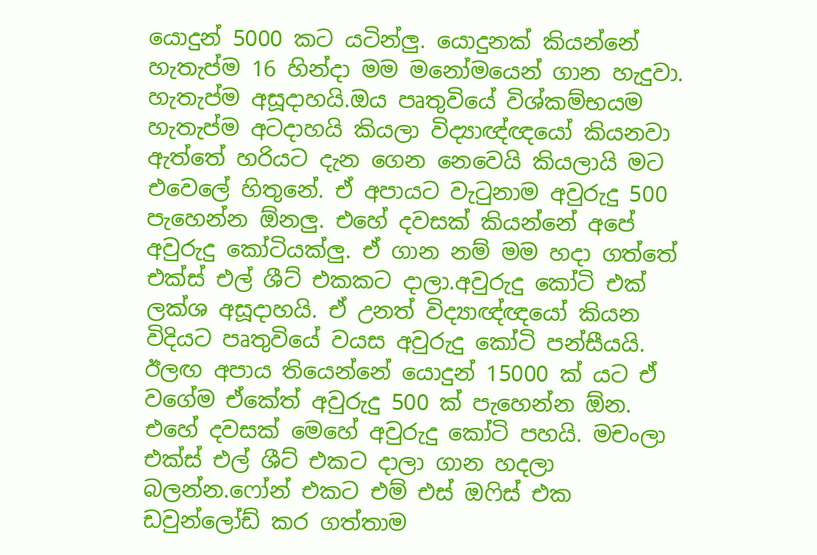යොදුන් 5000 කට යටින්ලු. යොදුනක් කියන්නේ හැතැප්ම 16 හින්දා මම මනෝමයෙන් ගාන හැදුවා. හැතැප්ම අසූදාහයි.ඔය පෘතුවියේ විශ්කම්භයම හැතැප්ම අටදාහයි කියලා විද්‍යාඥ්ඥයෝ කියනවා ඇත්තේ හරියට දැන ගෙන නෙවෙයි කියලායි මට එවෙලේ හිතුනේ. ඒ අපායට වැටුනාම අවුරුදු 500 පැහෙන්න ඕනලු. එහේ දවසක් කියන්නේ අපේ අවුරුදු කෝටියක්ලු. ඒ ගාන නම් මම හදා ගත්තේ එක්ස් එල් ශීට් එකකට දාලා.අවුරුදු කෝටි එක් ලක්ශ අසූදාහයි. ඒ උනත් විද්‍යාඥ්ඥයෝ කියන විදියට පෘතුවියේ වයස අවුරුදු කෝටි පන්සීයයි. ඊලඟ අපාය තියෙන්නේ යොදුන් 15000 ක් යට ඒ වගේම ඒකේත් අවුරුදු 500 ක් පැහෙන්න ඕන. එහේ දවසක් මෙහේ අවුරුදු කෝටි පහයි. මචංලා එක්ස් එල් ශීට් එකට දාලා ගාන හදලා බලන්න.ෆෝන් එකට එම් එස් ඔෆිස් එක ඩවුන්ලෝඩ් කර ගත්තාම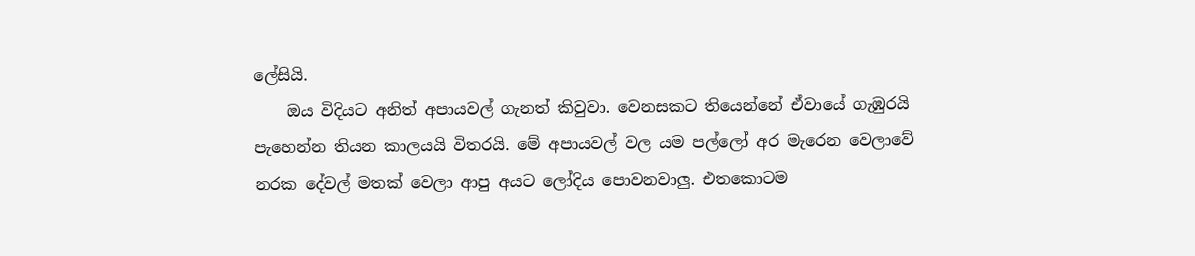ලේසියි.
    ඔය විදියට අනිත් අපායවල් ගැනත් කිවුවා. වෙනසකට තියෙන්නේ ඒවායේ ගැඹුරයි පැහෙන්න තියන කාලයයි විතරයි. මේ අපායවල් වල යම පල්ලෝ අර මැරෙන වෙලාවේ නරක දේවල් මතක් වෙලා ආපු අයට ලෝදිය පොවනවාලු. එතකොටම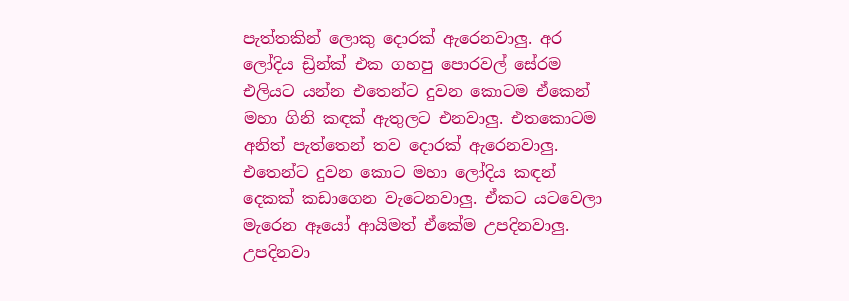පැත්තකින් ලොකු දොරක් ඇරෙනවාලු. අර ලෝදිය ඩ්‍රින්ක් එක ගහපු පොරවල් සේරම එලියට යන්න එතෙන්ට දුවන කොටම ඒකෙන් මහා ගිනි කඳක් ඇතුලට එනවාලු. එතකොටම අනිත් පැත්තෙන් තව දොරක් ඇරෙනවාලු. එතෙන්ට දුවන කොට මහා ලෝදිය කඳන් දෙකක් කඩාගෙන වැටෙනවාලු. ඒකට යටවෙලා මැරෙන ඈයෝ ආයිමත් ඒකේම උපදිනවාලු. උපදිනවා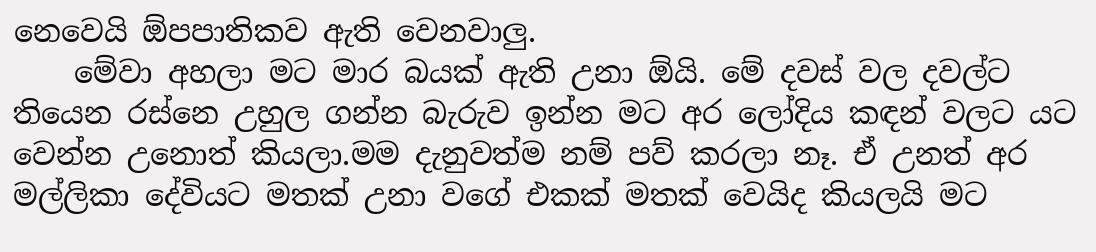නෙවෙයි ඕපපාතිකව ඇති වෙනවාලු.
    මේවා අහලා මට මාර බයක් ඇති උනා ඕයි. මේ දවස් වල දවල්ට තියෙන රස්නෙ උහුල ගන්න බැරුව ඉන්න මට අර ලෝදිය කඳන් වලට යට වෙන්න උනොත් කියලා.මම දැනුවත්ම නම් පව් කරලා නෑ. ඒ උනත් අර මල්ලිකා දේවියට මතක් උනා වගේ එකක් මතක් වෙයිද කියලයි මට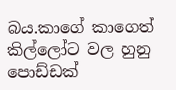බය.කාගේ කාගෙත් කිල්ලෝට වල හුනු පොඩ්ඩක්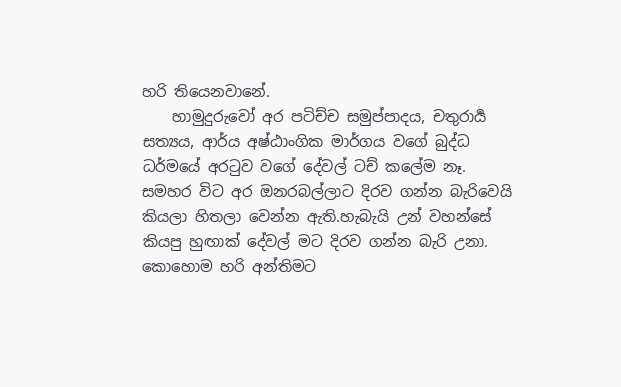හරි තියෙනවානේ.
    හාමුදුරුවෝ අර පටිච්ච සමුප්පාදය, චතුරාර්‍ය සත්‍යය, ආර්ය අෂ්ඨාංගික මාර්ගය වගේ බුද්ධ ධර්මයේ අරටුව වගේ දේවල් ටච් කලේම නෑ. සමහර විට අර ඔනරබල්ලාට දිරව ගන්න බැරිවෙයි කියලා හිතලා වෙන්න ඇති.හැබැයි උන් වහන්සේ කියපු හුඟාක් දේවල් මට දිරව ගන්න බැරි උනා. කොහොම හරි අන්තිමට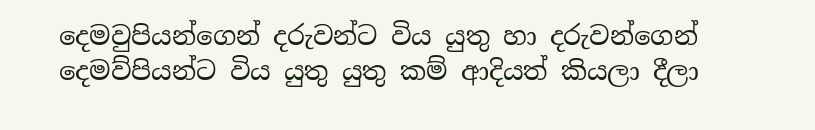දෙමවුපියන්ගෙන් දරුවන්ට විය යුතු හා දරුවන්ගෙන් දෙමව්පියන්ට විය යුතු යුතු කම් ආදියත් කියලා දීලා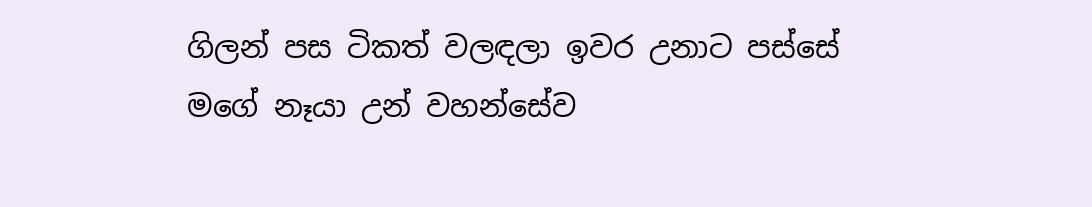ගිලන් පස ටිකත් වලඳලා ඉවර උනාට පස්සේ මගේ නෑයා උන් වහන්සේව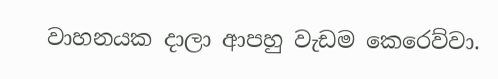වාහනයක දාලා ආපහු වැඩම කෙරෙව්වා.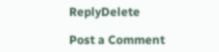ReplyDelete

Post a Comment